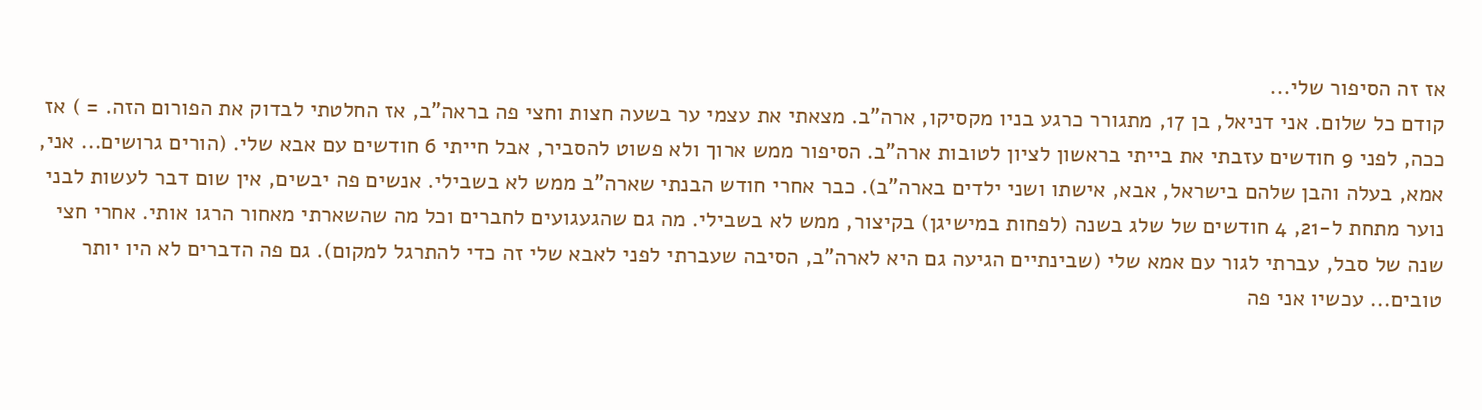אז זה הסיפור שלי...
קודם כל שלום. אני דניאל, בן 17, מתגורר כרגע בניו מקסיקו, ארה"ב. מצאתי את עצמי ער בשעה חצות וחצי פה בראה"ב, אז החלטתי לבדוק את הפורום הזה. = ) אז ככה, לפני 9 חודשים עזבתי את בייתי בראשון לציון לטובות ארה"ב. הסיפור ממש ארוך ולא פשוט להסביר, אבל חייתי 6 חודשים עם אבא שלי. (הורים גרושים... אני, אמא, בעלה והבן שלהם בישראל, אבא, אישתו ושני ילדים בארה"ב). כבר אחרי חודש הבנתי שארה"ב ממש לא בשבילי. אנשים פה יבשים, אין שום דבר לעשות לבני נוער מתחת ל-21, 4 חודשים של שלג בשנה (לפחות במישיגן) בקיצור, ממש לא בשבילי. מה גם שהגעגועים לחברים וכל מה שהשארתי מאחור הרגו אותי. אחרי חצי שנה של סבל, עברתי לגור עם אמא שלי (שבינתיים הגיעה גם היא לארה"ב, הסיבה שעברתי לפני לאבא שלי זה כדי להתרגל למקום). גם פה הדברים לא היו יותר טובים... עכשיו אני פה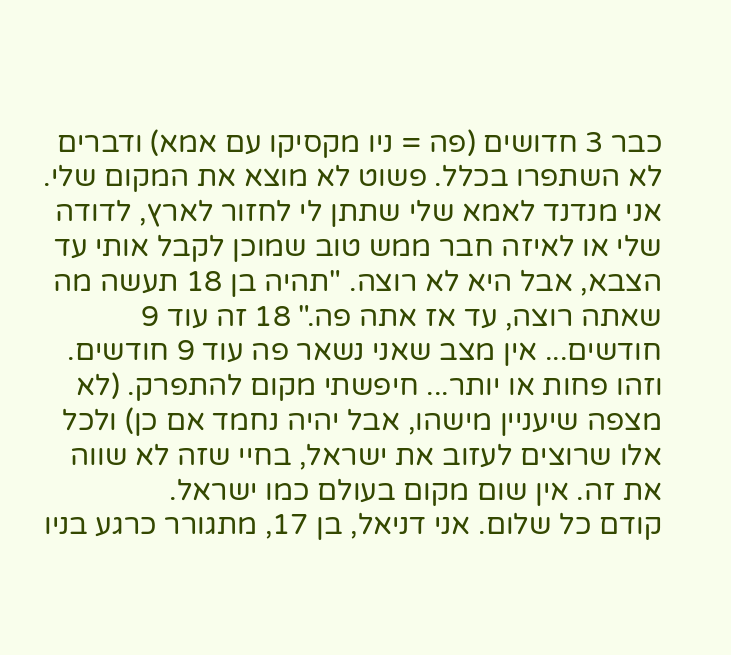כבר 3 חדושים (פה = ניו מקסיקו עם אמא) ודברים לא השתפרו בכלל. פשוט לא מוצא את המקום שלי. אני מנדנד לאמא שלי שתתן לי לחזור לארץ, לדודה שלי או לאיזה חבר ממש טוב שמוכן לקבל אותי עד הצבא, אבל היא לא רוצה. "תהיה בן 18 תעשה מה שאתה רוצה, עד אז אתה פה." 18 זה עוד 9 חודשים... אין מצב שאני נשאר פה עוד 9 חודשים. וזהו פחות או יותר... חיפשתי מקום להתפרק. (לא מצפה שיעניין מישהו, אבל יהיה נחמד אם כן) ולכל אלו שרוצים לעזוב את ישראל, בחיי שזה לא שווה את זה. אין שום מקום בעולם כמו ישראל.
קודם כל שלום. אני דניאל, בן 17, מתגורר כרגע בניו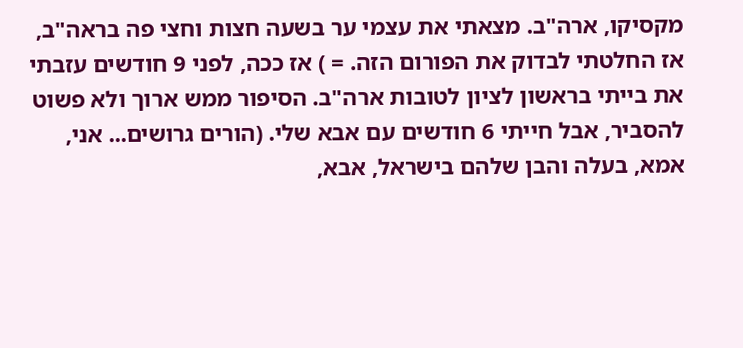מקסיקו, ארה"ב. מצאתי את עצמי ער בשעה חצות וחצי פה בראה"ב, אז החלטתי לבדוק את הפורום הזה. = ) אז ככה, לפני 9 חודשים עזבתי את בייתי בראשון לציון לטובות ארה"ב. הסיפור ממש ארוך ולא פשוט להסביר, אבל חייתי 6 חודשים עם אבא שלי. (הורים גרושים... אני, אמא, בעלה והבן שלהם בישראל, אבא,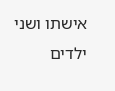אישתו ושני ילדים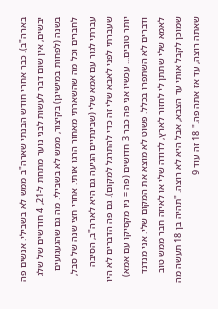בארה"ב). כבר אחרי חודש הבנתי שארה"ב ממש לא בשבילי. אנשים פה יבשים, אין שום דבר לעשות לבני נוער מתחת ל-21, 4 חודשים של שלג בשנה (לפחות במישיגן) בקיצור, ממש לא בשבילי. מה גם שהגעגועים לחברים וכל מה שהשארתי מאחור הרגו אותי. אחרי חצי שנה של סבל, עברתי לגור עם אמא שלי (שבינתיים הגיעה גם היא לארה"ב, הסיבה שעברתי לפני לאבא שלי זה כדי להתרגל למקום). גם פה הדברים לא היו יותר טובים... עכשיו אני פה כבר 3 חדושים (פה = ניו מקסיקו עם אמא) ודברים לא השתפרו בכלל. פשוט לא מוצא את המקום שלי. אני מנדנד לאמא שלי שתתן לי לחזור לארץ, לדודה שלי או לאיזה חבר ממש טוב שמוכן לקבל אותי עד הצבא, אבל היא לא רוצה. "תהיה בן 18 תעשה מה שאתה רוצה, עד אז אתה פה." 18 זה עוד 9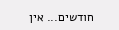חודשים... אין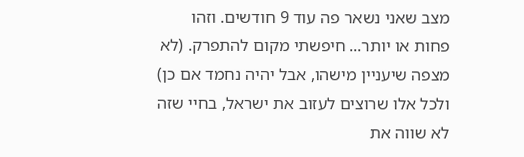מצב שאני נשאר פה עוד 9 חודשים. וזהו פחות או יותר... חיפשתי מקום להתפרק. (לא מצפה שיעניין מישהו, אבל יהיה נחמד אם כן) ולכל אלו שרוצים לעזוב את ישראל, בחיי שזה לא שווה את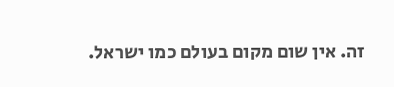זה. אין שום מקום בעולם כמו ישראל.